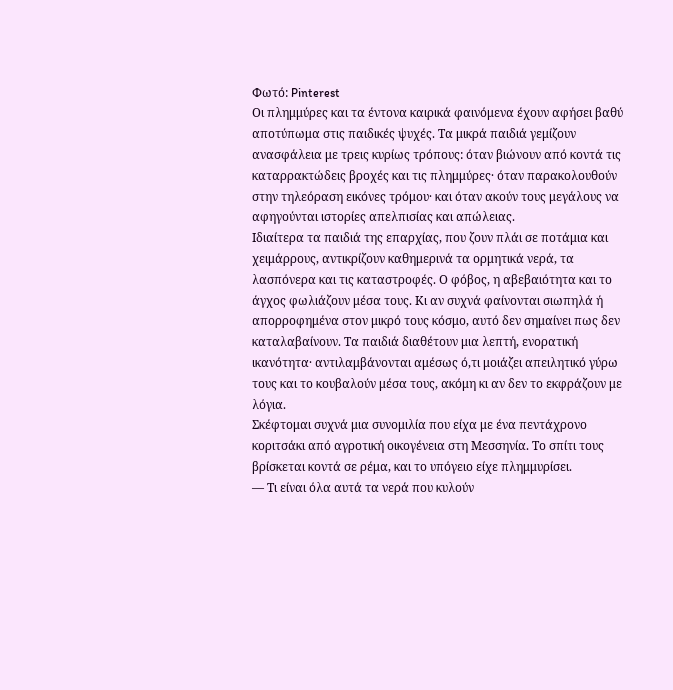Φωτό: Pinterest
Οι πλημμύρες και τα έντονα καιρικά φαινόμενα έχουν αφήσει βαθύ αποτύπωμα στις παιδικές ψυχές. Τα μικρά παιδιά γεμίζουν ανασφάλεια με τρεις κυρίως τρόπους: όταν βιώνουν από κοντά τις καταρρακτώδεις βροχές και τις πλημμύρες· όταν παρακολουθούν στην τηλεόραση εικόνες τρόμου· και όταν ακούν τους μεγάλους να αφηγούνται ιστορίες απελπισίας και απώλειας.
Ιδιαίτερα τα παιδιά της επαρχίας, που ζουν πλάι σε ποτάμια και χειμάρρους, αντικρίζουν καθημερινά τα ορμητικά νερά, τα λασπόνερα και τις καταστροφές. Ο φόβος, η αβεβαιότητα και το άγχος φωλιάζουν μέσα τους. Κι αν συχνά φαίνονται σιωπηλά ή απορροφημένα στον μικρό τους κόσμο, αυτό δεν σημαίνει πως δεν καταλαβαίνουν. Τα παιδιά διαθέτουν μια λεπτή, ενορατική ικανότητα· αντιλαμβάνονται αμέσως ό,τι μοιάζει απειλητικό γύρω τους και το κουβαλούν μέσα τους, ακόμη κι αν δεν το εκφράζουν με λόγια.
Σκέφτομαι συχνά μια συνομιλία που είχα με ένα πεντάχρονο κοριτσάκι από αγροτική οικογένεια στη Μεσσηνία. Το σπίτι τους βρίσκεται κοντά σε ρέμα, και το υπόγειο είχε πλημμυρίσει.
— Τι είναι όλα αυτά τα νερά που κυλούν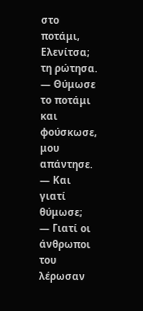στο ποτάμι, Ελενίτσα; τη ρώτησα.
— Θύμωσε το ποτάμι και φούσκωσε, μου απάντησε.
— Και γιατί θύμωσε;
— Γιατί οι άνθρωποι του λέρωσαν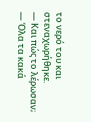το νερό του και στεναχωρήθηκε.
— Και πώς το λέρωσαν;
— Όλα τα κακά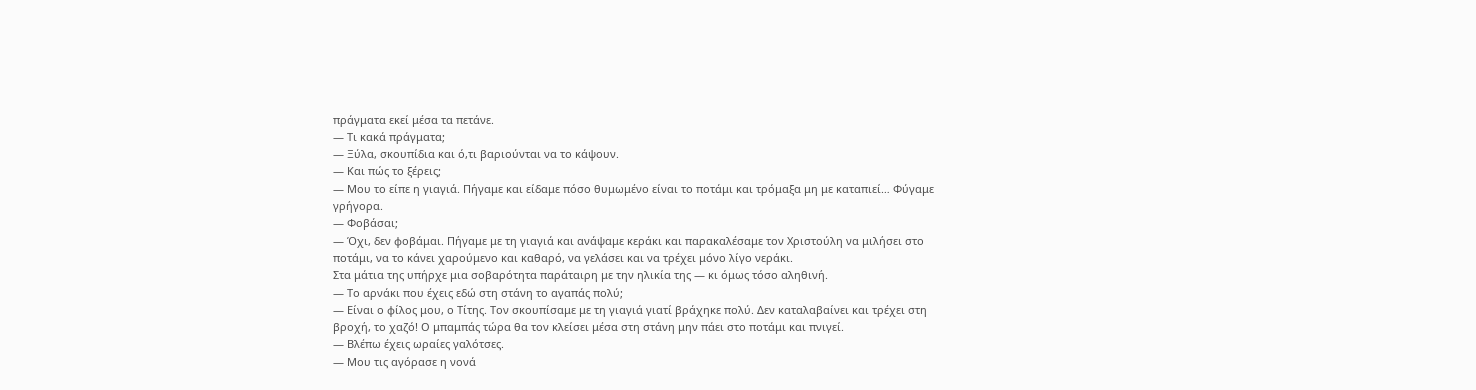πράγματα εκεί μέσα τα πετάνε.
— Τι κακά πράγματα;
— Ξύλα, σκουπίδια και ό,τι βαριούνται να το κάψουν.
— Και πώς το ξέρεις;
— Μου το είπε η γιαγιά. Πήγαμε και είδαμε πόσο θυμωμένο είναι το ποτάμι και τρόμαξα μη με καταπιεί… Φύγαμε γρήγορα.
— Φοβάσαι;
— Όχι, δεν φοβάμαι. Πήγαμε με τη γιαγιά και ανάψαμε κεράκι και παρακαλέσαμε τον Χριστούλη να μιλήσει στο ποτάμι, να το κάνει χαρούμενο και καθαρό, να γελάσει και να τρέχει μόνο λίγο νεράκι.
Στα μάτια της υπήρχε μια σοβαρότητα παράταιρη με την ηλικία της — κι όμως τόσο αληθινή.
— Το αρνάκι που έχεις εδώ στη στάνη το αγαπάς πολύ;
— Είναι ο φίλος μου, ο Τίτης. Τον σκουπίσαμε με τη γιαγιά γιατί βράχηκε πολύ. Δεν καταλαβαίνει και τρέχει στη βροχή, το χαζό! Ο μπαμπάς τώρα θα τον κλείσει μέσα στη στάνη μην πάει στο ποτάμι και πνιγεί.
— Βλέπω έχεις ωραίες γαλότσες.
— Μου τις αγόρασε η νονά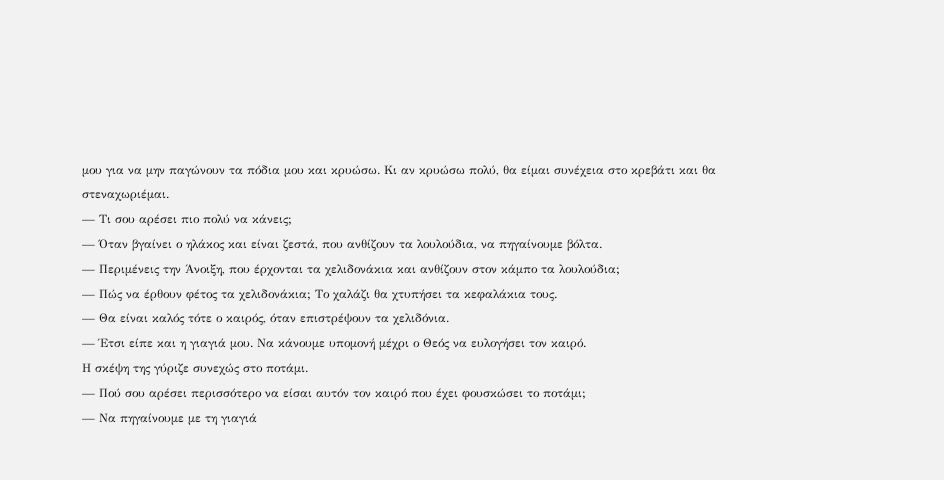μου για να μην παγώνουν τα πόδια μου και κρυώσω. Κι αν κρυώσω πολύ, θα είμαι συνέχεια στο κρεβάτι και θα στεναχωριέμαι.
— Τι σου αρέσει πιο πολύ να κάνεις;
— Όταν βγαίνει ο ηλάκος και είναι ζεστά, που ανθίζουν τα λουλούδια, να πηγαίνουμε βόλτα.
— Περιμένεις την Άνοιξη, που έρχονται τα χελιδονάκια και ανθίζουν στον κάμπο τα λουλούδια;
— Πώς να έρθουν φέτος τα χελιδονάκια; Το χαλάζι θα χτυπήσει τα κεφαλάκια τους.
— Θα είναι καλός τότε ο καιρός, όταν επιστρέψουν τα χελιδόνια.
— Έτσι είπε και η γιαγιά μου. Να κάνουμε υπομονή μέχρι ο Θεός να ευλογήσει τον καιρό.
Η σκέψη της γύριζε συνεχώς στο ποτάμι.
— Πού σου αρέσει περισσότερο να είσαι αυτόν τον καιρό που έχει φουσκώσει το ποτάμι;
— Να πηγαίνουμε με τη γιαγιά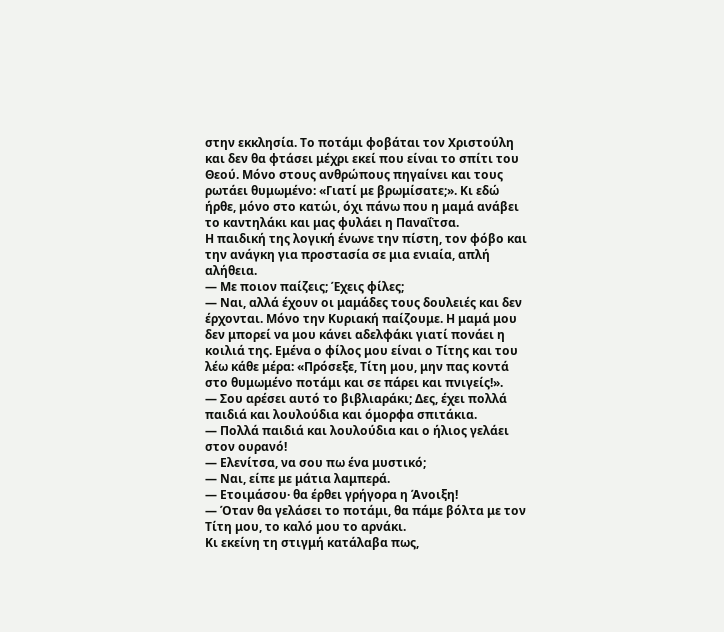στην εκκλησία. Το ποτάμι φοβάται τον Χριστούλη και δεν θα φτάσει μέχρι εκεί που είναι το σπίτι του Θεού. Μόνο στους ανθρώπους πηγαίνει και τους ρωτάει θυμωμένο: «Γιατί με βρωμίσατε;». Κι εδώ ήρθε, μόνο στο κατώι, όχι πάνω που η μαμά ανάβει το καντηλάκι και μας φυλάει η Παναΐτσα.
Η παιδική της λογική ένωνε την πίστη, τον φόβο και την ανάγκη για προστασία σε μια ενιαία, απλή αλήθεια.
— Με ποιον παίζεις; Έχεις φίλες;
— Ναι, αλλά έχουν οι μαμάδες τους δουλειές και δεν έρχονται. Μόνο την Κυριακή παίζουμε. Η μαμά μου δεν μπορεί να μου κάνει αδελφάκι γιατί πονάει η κοιλιά της. Εμένα ο φίλος μου είναι ο Τίτης και του λέω κάθε μέρα: «Πρόσεξε, Τίτη μου, μην πας κοντά στο θυμωμένο ποτάμι και σε πάρει και πνιγείς!».
— Σου αρέσει αυτό το βιβλιαράκι; Δες, έχει πολλά παιδιά και λουλούδια και όμορφα σπιτάκια.
— Πολλά παιδιά και λουλούδια και ο ήλιος γελάει στον ουρανό!
— Ελενίτσα, να σου πω ένα μυστικό;
— Ναι, είπε με μάτια λαμπερά.
— Ετοιμάσου· θα έρθει γρήγορα η Άνοιξη!
— Όταν θα γελάσει το ποτάμι, θα πάμε βόλτα με τον Τίτη μου, το καλό μου το αρνάκι.
Κι εκείνη τη στιγμή κατάλαβα πως,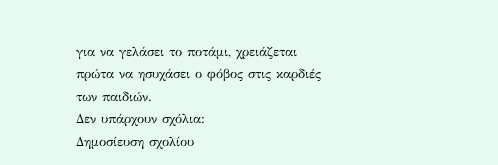για να γελάσει το ποτάμι, χρειάζεται πρώτα να ησυχάσει ο φόβος στις καρδιές των παιδιών.
Δεν υπάρχουν σχόλια:
Δημοσίευση σχολίου